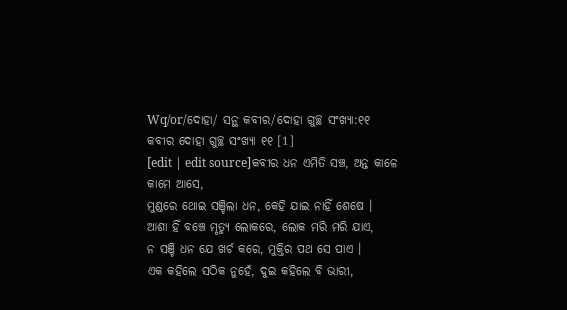Wq/or/ଦୋହା/ ସନ୍ଥ କବୀର/ଦୋହା ଗୁଚ୍ଛ ସଂଖ୍ୟା:୧୧
କବୀର ଦୋହା ଗୁଚ୍ଛ ସଂଖ୍ୟା ୧୧ [1]
[edit | edit source]କବୀର ଧନ ଏମିତି ସଞ୍ଚ, ଅନ୍ତ କାଳେ କାମେ ଆସେ,
ମୁଣ୍ଡରେ ଥୋଇ ସଞ୍ଚିଲା ଧନ, କେହି ଯାଇ ନାହିଁ ଶେଷେ ।
ଆଶା ହିଁ ବଞ୍ଚେ ମୃତ୍ୟୁ ଲୋକରେ, ଲୋକ ମରି ମରି ଯାଏ,
ନ ସଞ୍ଚି ଧନ ଯେ ଖର୍ଚ କରେ, ମୁକ୍ତିର ପଥ ସେ ପାଏ ।
ଏକ କହିଲେ ସଠିକ ନୁହେଁ, ଦୁଇ କହିଲେ ବି ଭାରୀ,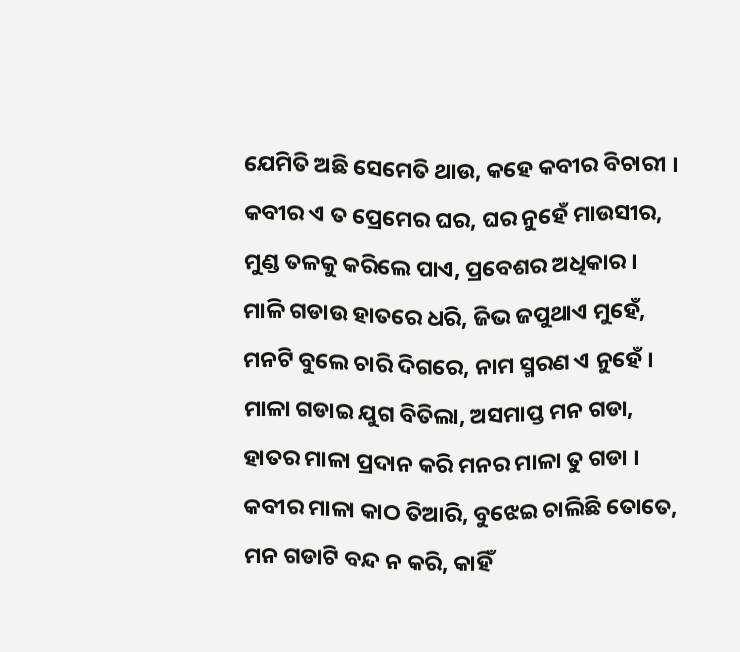ଯେମିତି ଅଛି ସେମେତି ଥାଉ, କହେ କବୀର ବିଚାରୀ ।
କବୀର ଏ ତ ପ୍ରେମେର ଘର, ଘର ନୁହେଁ ମାଉସୀର,
ମୁଣ୍ଡ ତଳକୁ କରିଲେ ପାଏ, ପ୍ରବେଶର ଅଧିକାର ।
ମାଳି ଗଡାଉ ହାତରେ ଧରି, ଜିଭ ଜପୁଥାଏ ମୁହେଁ,
ମନଟି ବୁଲେ ଚାରି ଦିଗରେ, ନାମ ସ୍ମରଣ ଏ ନୁହେଁ ।
ମାଳା ଗଡାଇ ଯୁଗ ବିତିଲା, ଅସମାପ୍ତ ମନ ଗଡା,
ହାତର ମାଳା ପ୍ରଦାନ କରି ମନର ମାଳା ତୁ ଗଡା ।
କବୀର ମାଳା କାଠ ତିଆରି, ବୁଝେଇ ଚାଲିଛି ତୋତେ,
ମନ ଗଡାଟି ବନ୍ଦ ନ କରି, କାହିଁ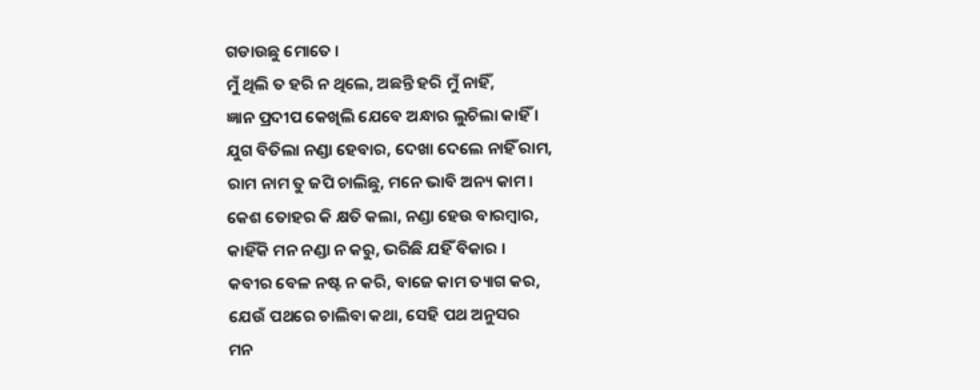ଗଡାଉଛୁ ମୋତେ ।
ମୁଁ ଥିଲି ତ ହରି ନ ଥିଲେ, ଅଛନ୍ତି ହରି ମୁଁ ନାହିଁ,
ଜ୍ଞାନ ପ୍ରଦୀପ କେଖିଲି ଯେବେ ଅନ୍ଧାର ଲୁଚିଲା କାହିଁ ।
ଯୁଗ ବିତିଲା ନଣ୍ଡା ହେବାର, ଦେଖା ଦେଲେ ନାହିଁ ରାମ,
ରାମ ନାମ ତୁ ଜପି ଚାଲିଛୁ, ମନେ ଭାବି ଅନ୍ୟ କାମ ।
କେଶ ତୋହର କି କ୍ଷତି କଲା, ନଣ୍ଡା ହେଉ ବାରମ୍ଵାର,
କାହିଁକି ମନ ନଣ୍ଡା ନ କରୁ, ଭରିଛି ଯହିଁ ବିକାର ।
କବୀର ବେଳ ନଷ୍ଟ ନ କରି, ବାଜେ କାମ ତ୍ୟାଗ କର,
ଯେଉଁ ପଥରେ ଚାଲିବା କଥା, ସେହି ପଥ ଅନୁସର
ମନ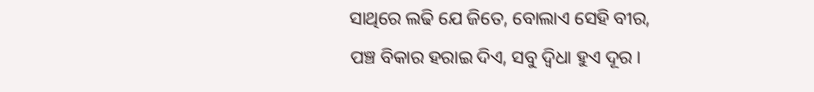ସାଥିରେ ଲଢି ଯେ ଜିତେ, ବୋଲାଏ ସେହି ବୀର,
ପଞ୍ଚ ବିକାର ହରାଇ ଦିଏ, ସବୁ ଦ୍ବିଧା ହୁଏ ଦୂର ।